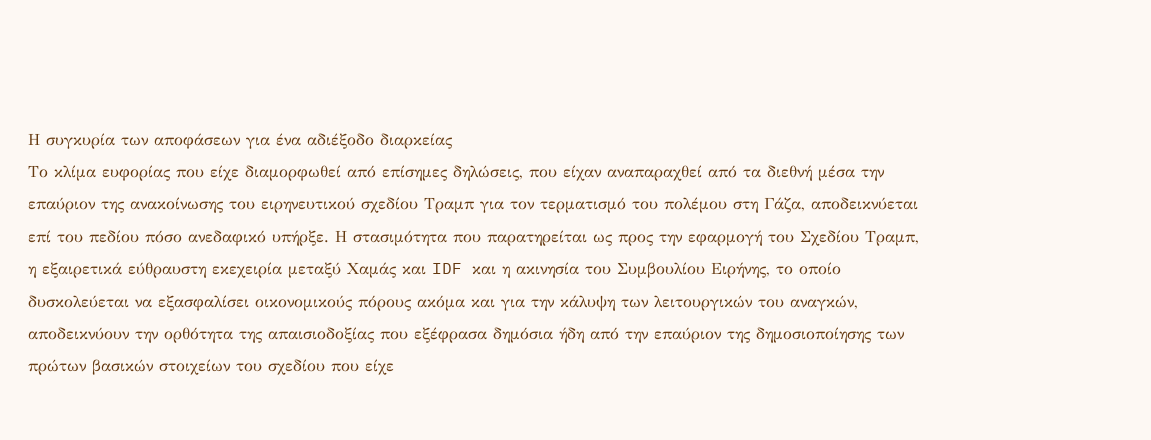Η συγκυρία των αποφάσεων για ένα αδιέξοδο διαρκείας
Το κλίμα ευφορίας που είχε διαμορφωθεί από επίσημες δηλώσεις, που είχαν αναπαραχθεί από τα διεθνή μέσα την επαύριον της ανακοίνωσης του ειρηνευτικού σχεδίου Τραμπ για τον τερματισμό του πολέμου στη Γάζα, αποδεικνύεται επί του πεδίου πόσο ανεδαφικό υπήρξε. Η στασιμότητα που παρατηρείται ως προς την εφαρμογή του Σχεδίου Τραμπ, η εξαιρετικά εύθραυστη εκεχειρία μεταξύ Χαμάς και IDF και η ακινησία του Συμβουλίου Ειρήνης, το οποίο δυσκολεύεται να εξασφαλίσει οικονομικούς πόρους ακόμα και για την κάλυψη των λειτουργικών του αναγκών, αποδεικνύουν την ορθότητα της απαισιοδοξίας που εξέφρασα δημόσια ήδη από την επαύριον της δημοσιοποίησης των πρώτων βασικών στοιχείων του σχεδίου που είχε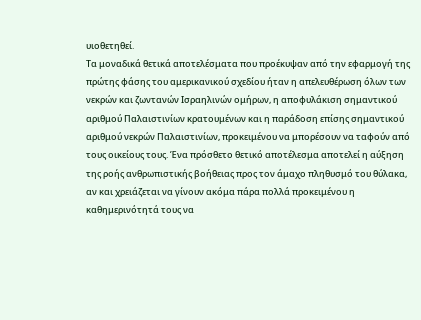υιοθετηθεί.
Τα μοναδικά θετικά αποτελέσματα που προέκυψαν από την εφαρμογή της πρώτης φάσης του αμερικανικού σχεδίου ήταν η απελευθέρωση όλων των νεκρών και ζωντανών Ισραηλινών ομήρων, η αποφυλάκιση σημαντικού αριθμού Παλαιστινίων κρατουμένων και η παράδοση επίσης σημαντικού αριθμού νεκρών Παλαιστινίων, προκειμένου να μπορέσουν να ταφούν από τους οικείους τους. Ένα πρόσθετο θετικό αποτέλεσμα αποτελεί η αύξηση της ροής ανθρωπιστικής βοήθειας προς τον άμαχο πληθυσμό του θύλακα, αν και χρειάζεται να γίνουν ακόμα πάρα πολλά προκειμένου η καθημερινότητά τους να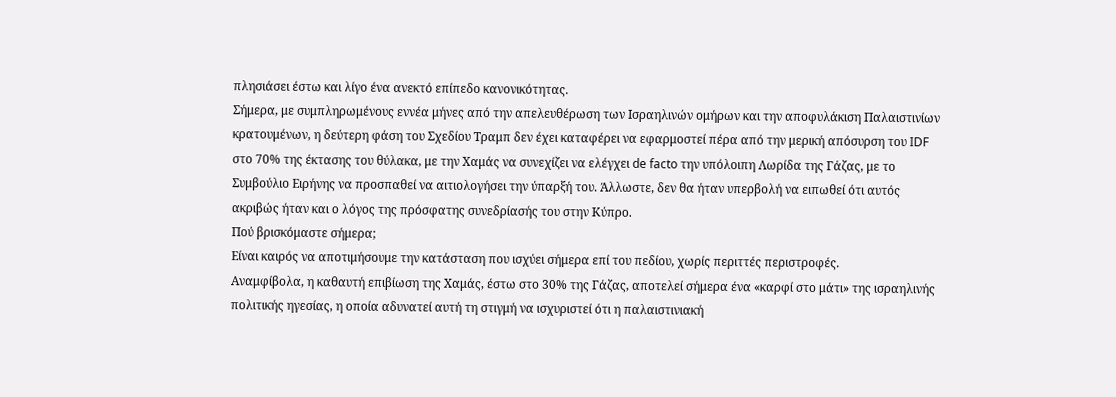πλησιάσει έστω και λίγο ένα ανεκτό επίπεδο κανονικότητας.
Σήμερα, με συμπληρωμένους εννέα μήνες από την απελευθέρωση των Ισραηλινών ομήρων και την αποφυλάκιση Παλαιστινίων κρατουμένων, η δεύτερη φάση του Σχεδίου Τραμπ δεν έχει καταφέρει να εφαρμοστεί πέρα από την μερική απόσυρση του IDF στο 70% της έκτασης του θύλακα, με την Χαμάς να συνεχίζει να ελέγχει de facto την υπόλοιπη Λωρίδα της Γάζας, με το Συμβούλιο Ειρήνης να προσπαθεί να αιτιολογήσει την ύπαρξή του. Άλλωστε, δεν θα ήταν υπερβολή να ειπωθεί ότι αυτός ακριβώς ήταν και ο λόγος της πρόσφατης συνεδρίασής του στην Κύπρο.
Πού βρισκόμαστε σήμερα;
Είναι καιρός να αποτιμήσουμε την κατάσταση που ισχύει σήμερα επί του πεδίου, χωρίς περιττές περιστροφές.
Αναμφίβολα, η καθαυτή επιβίωση της Χαμάς, έστω στο 30% της Γάζας, αποτελεί σήμερα ένα «καρφί στο μάτι» της ισραηλινής πολιτικής ηγεσίας, η οποία αδυνατεί αυτή τη στιγμή να ισχυριστεί ότι η παλαιστινιακή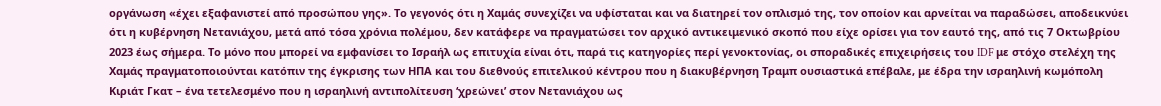οργάνωση «έχει εξαφανιστεί από προσώπου γης». Το γεγονός ότι η Χαμάς συνεχίζει να υφίσταται και να διατηρεί τον οπλισμό της, τον οποίον και αρνείται να παραδώσει, αποδεικνύει ότι η κυβέρνηση Νετανιάχου, μετά από τόσα χρόνια πολέμου, δεν κατάφερε να πραγματώσει τον αρχικό αντικειμενικό σκοπό που είχε ορίσει για τον εαυτό της, από τις 7 Οκτωβρίου 2023 έως σήμερα. Το μόνο που μπορεί να εμφανίσει το Ισραήλ ως επιτυχία είναι ότι, παρά τις κατηγορίες περί γενοκτονίας, οι σποραδικές επιχειρήσεις του IDF με στόχο στελέχη της Χαμάς πραγματοποιούνται κατόπιν της έγκρισης των ΗΠΑ και του διεθνούς επιτελικού κέντρου που η διακυβέρνηση Τραμπ ουσιαστικά επέβαλε, με έδρα την ισραηλινή κωμόπολη Κιριάτ Γκατ – ένα τετελεσμένο που η ισραηλινή αντιπολίτευση ‘χρεώνει’ στον Νετανιάχου ως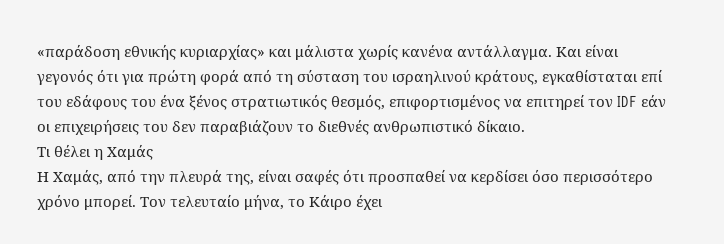«παράδοση εθνικής κυριαρχίας» και μάλιστα χωρίς κανένα αντάλλαγμα. Και είναι γεγονός ότι για πρώτη φορά από τη σύσταση του ισραηλινού κράτους, εγκαθίσταται επί του εδάφους του ένα ξένος στρατιωτικός θεσμός, επιφορτισμένος να επιτηρεί τον IDF εάν οι επιχειρήσεις του δεν παραβιάζουν το διεθνές ανθρωπιστικό δίκαιο.
Τι θέλει η Χαμάς
Η Χαμάς, από την πλευρά της, είναι σαφές ότι προσπαθεί να κερδίσει όσο περισσότερο χρόνο μπορεί. Τον τελευταίο μήνα, το Κάιρο έχει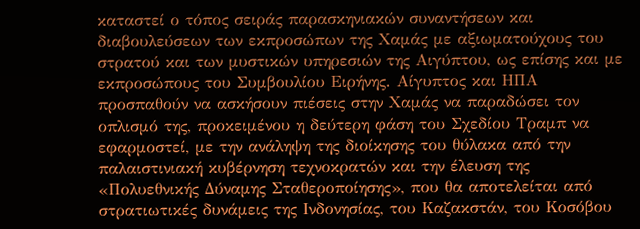καταστεί ο τόπος σειράς παρασκηνιακών συναντήσεων και διαβουλεύσεων των εκπροσώπων της Χαμάς με αξιωματούχους του στρατού και των μυστικών υπηρεσιών της Αιγύπτου, ως επίσης και με εκπροσώπους του Συμβουλίου Ειρήνης. Αίγυπτος και ΗΠΑ προσπαθούν να ασκήσουν πιέσεις στην Χαμάς να παραδώσει τον οπλισμό της, προκειμένου η δεύτερη φάση του Σχεδίου Τραμπ να εφαρμοστεί, με την ανάληψη της διοίκησης του θύλακα από την παλαιστινιακή κυβέρνηση τεχνοκρατών και την έλευση της «Πολυεθνικής Δύναμης Σταθεροποίησης», που θα αποτελείται από στρατιωτικές δυνάμεις της Ινδονησίας, του Καζακστάν, του Κοσόβου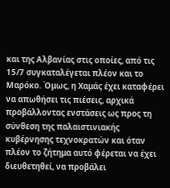και της Αλβανίας στις οποίες, από τις 15/7 συγκαταλέγεται πλέον και το Μαρόκο. Όμως, η Χαμάς έχει καταφέρει να απωθήσει τις πιέσεις, αρχικά προβάλλοντας ενστάσεις ως προς τη σύνθεση της παλαιστινιακής κυβέρνησης τεχνοκρατών και όταν πλέον το ζήτημα αυτό φέρεται να έχει διευθετηθεί, να προβάλει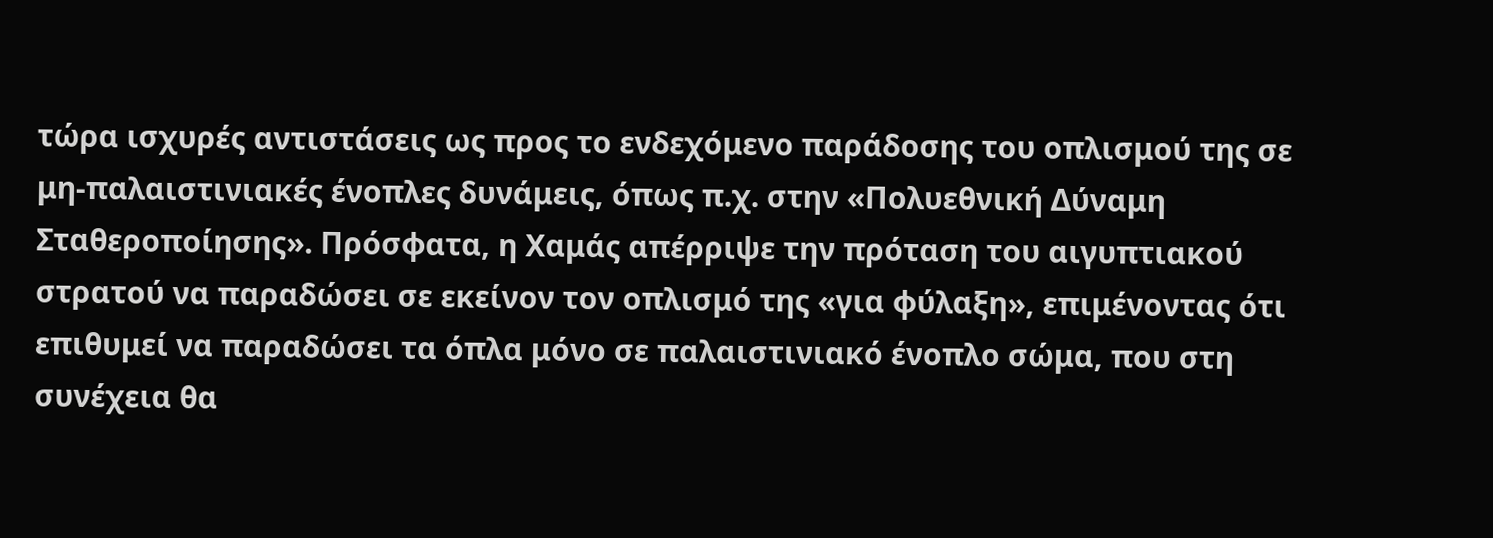τώρα ισχυρές αντιστάσεις ως προς το ενδεχόμενο παράδοσης του οπλισμού της σε μη-παλαιστινιακές ένοπλες δυνάμεις, όπως π.χ. στην «Πολυεθνική Δύναμη Σταθεροποίησης». Πρόσφατα, η Χαμάς απέρριψε την πρόταση του αιγυπτιακού στρατού να παραδώσει σε εκείνον τον οπλισμό της «για φύλαξη», επιμένοντας ότι επιθυμεί να παραδώσει τα όπλα μόνο σε παλαιστινιακό ένοπλο σώμα, που στη συνέχεια θα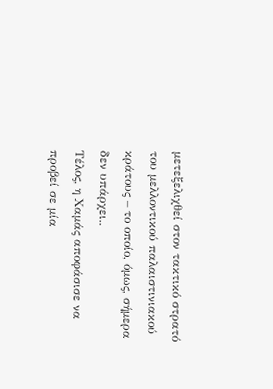μετεξελιχθεί στον τακτικό στρατό του μελλοντικού παλαιστινιακού κράτους – το οποίο, όμως, σήμερα δεν υπάρχει..
Τέλος, η Χαμάς αποφάσισε να προβεί σε μία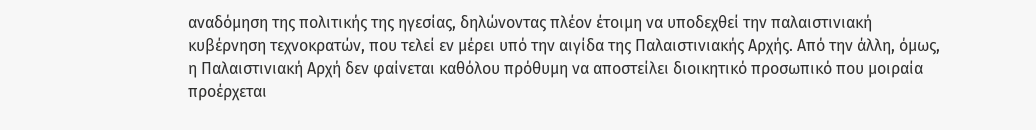αναδόμηση της πολιτικής της ηγεσίας, δηλώνοντας πλέον έτοιμη να υποδεχθεί την παλαιστινιακή κυβέρνηση τεχνοκρατών, που τελεί εν μέρει υπό την αιγίδα της Παλαιστινιακής Αρχής. Από την άλλη, όμως, η Παλαιστινιακή Αρχή δεν φαίνεται καθόλου πρόθυμη να αποστείλει διοικητικό προσωπικό που μοιραία προέρχεται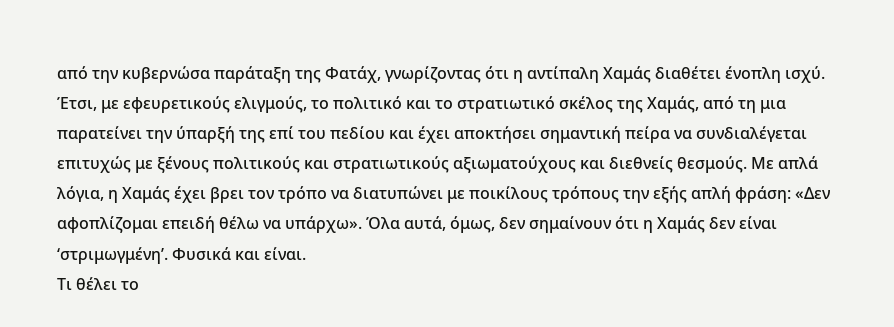από την κυβερνώσα παράταξη της Φατάχ, γνωρίζοντας ότι η αντίπαλη Χαμάς διαθέτει ένοπλη ισχύ. Έτσι, με εφευρετικούς ελιγμούς, το πολιτικό και το στρατιωτικό σκέλος της Χαμάς, από τη μια παρατείνει την ύπαρξή της επί του πεδίου και έχει αποκτήσει σημαντική πείρα να συνδιαλέγεται επιτυχώς με ξένους πολιτικούς και στρατιωτικούς αξιωματούχους και διεθνείς θεσμούς. Με απλά λόγια, η Χαμάς έχει βρει τον τρόπο να διατυπώνει με ποικίλους τρόπους την εξής απλή φράση: «Δεν αφοπλίζομαι επειδή θέλω να υπάρχω». Όλα αυτά, όμως, δεν σημαίνουν ότι η Χαμάς δεν είναι ‘στριμωγμένη’. Φυσικά και είναι.
Τι θέλει το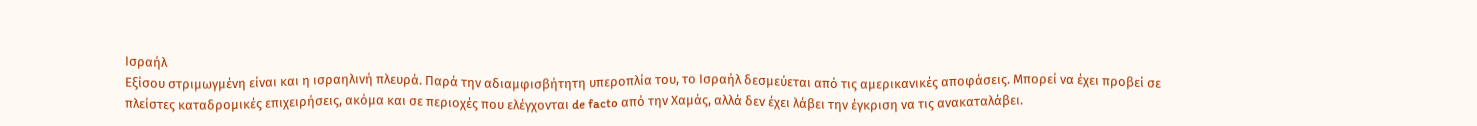Ισραήλ
Εξίσου στριμωγμένη είναι και η ισραηλινή πλευρά. Παρά την αδιαμφισβήτητη υπεροπλία του, το Ισραήλ δεσμεύεται από τις αμερικανικές αποφάσεις. Μπορεί να έχει προβεί σε πλείστες καταδρομικές επιχειρήσεις, ακόμα και σε περιοχές που ελέγχονται de facto από την Χαμάς, αλλά δεν έχει λάβει την έγκριση να τις ανακαταλάβει.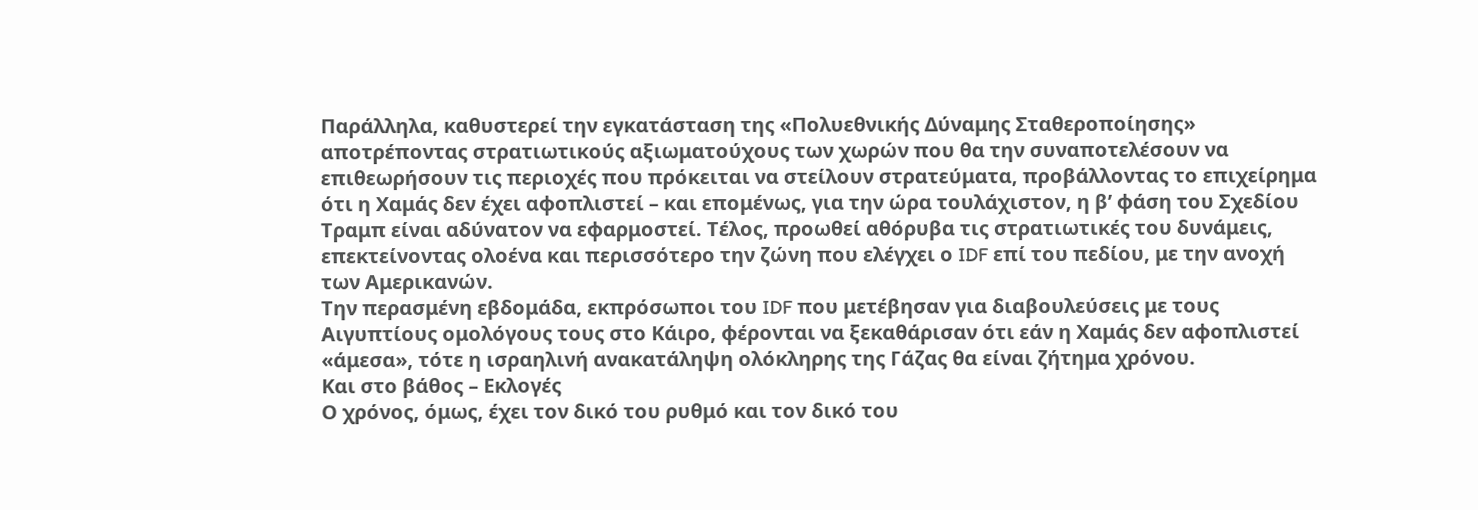Παράλληλα, καθυστερεί την εγκατάσταση της «Πολυεθνικής Δύναμης Σταθεροποίησης» αποτρέποντας στρατιωτικούς αξιωματούχους των χωρών που θα την συναποτελέσουν να επιθεωρήσουν τις περιοχές που πρόκειται να στείλουν στρατεύματα, προβάλλοντας το επιχείρημα ότι η Χαμάς δεν έχει αφοπλιστεί – και επομένως, για την ώρα τουλάχιστον, η β’ φάση του Σχεδίου Τραμπ είναι αδύνατον να εφαρμοστεί. Τέλος, προωθεί αθόρυβα τις στρατιωτικές του δυνάμεις, επεκτείνοντας ολοένα και περισσότερο την ζώνη που ελέγχει ο IDF επί του πεδίου, με την ανοχή των Αμερικανών.
Την περασμένη εβδομάδα, εκπρόσωποι του IDF που μετέβησαν για διαβουλεύσεις με τους Αιγυπτίους ομολόγους τους στο Κάιρο, φέρονται να ξεκαθάρισαν ότι εάν η Χαμάς δεν αφοπλιστεί «άμεσα», τότε η ισραηλινή ανακατάληψη ολόκληρης της Γάζας θα είναι ζήτημα χρόνου.
Και στο βάθος – Εκλογές
Ο χρόνος, όμως, έχει τον δικό του ρυθμό και τον δικό του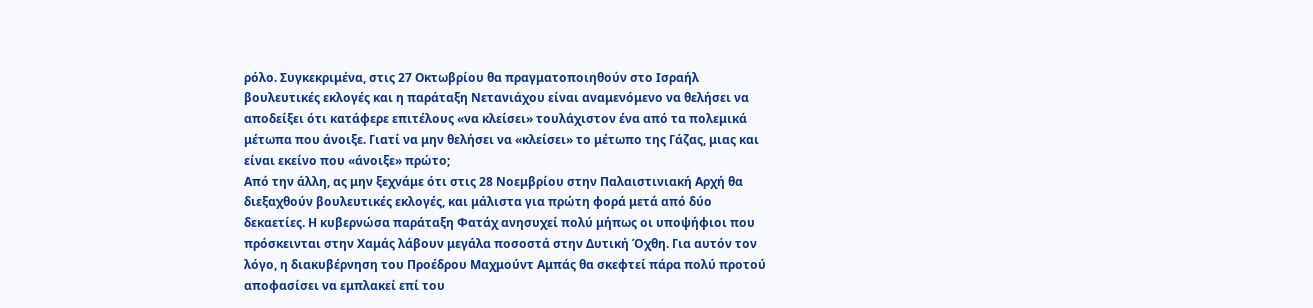ρόλο. Συγκεκριμένα, στις 27 Οκτωβρίου θα πραγματοποιηθούν στο Ισραήλ βουλευτικές εκλογές και η παράταξη Νετανιάχου είναι αναμενόμενο να θελήσει να αποδείξει ότι κατάφερε επιτέλους «να κλείσει» τουλάχιστον ένα από τα πολεμικά μέτωπα που άνοιξε. Γιατί να μην θελήσει να «κλείσει» το μέτωπο της Γάζας, μιας και είναι εκείνο που «άνοιξε» πρώτο;
Από την άλλη, ας μην ξεχνάμε ότι στις 28 Νοεμβρίου στην Παλαιστινιακή Αρχή θα διεξαχθούν βουλευτικές εκλογές, και μάλιστα για πρώτη φορά μετά από δύο δεκαετίες. Η κυβερνώσα παράταξη Φατάχ ανησυχεί πολύ μήπως οι υποψήφιοι που πρόσκεινται στην Χαμάς λάβουν μεγάλα ποσοστά στην Δυτική Όχθη. Για αυτόν τον λόγο, η διακυβέρνηση του Προέδρου Μαχμούντ Αμπάς θα σκεφτεί πάρα πολύ προτού αποφασίσει να εμπλακεί επί του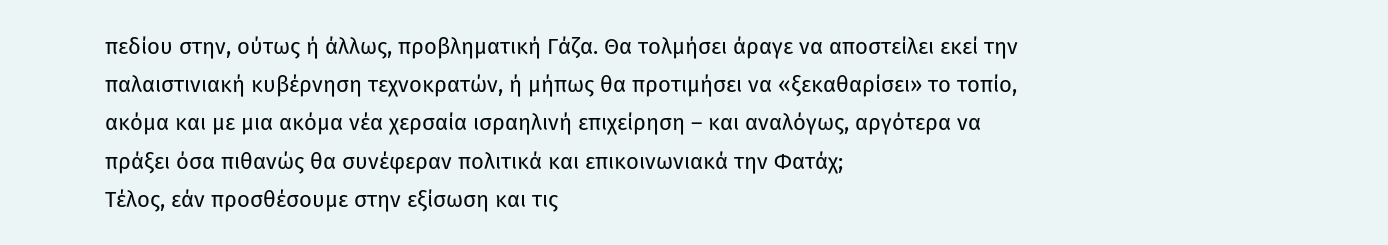πεδίου στην, ούτως ή άλλως, προβληματική Γάζα. Θα τολμήσει άραγε να αποστείλει εκεί την παλαιστινιακή κυβέρνηση τεχνοκρατών, ή μήπως θα προτιμήσει να «ξεκαθαρίσει» το τοπίο, ακόμα και με μια ακόμα νέα χερσαία ισραηλινή επιχείρηση – και αναλόγως, αργότερα να πράξει όσα πιθανώς θα συνέφεραν πολιτικά και επικοινωνιακά την Φατάχ;
Τέλος, εάν προσθέσουμε στην εξίσωση και τις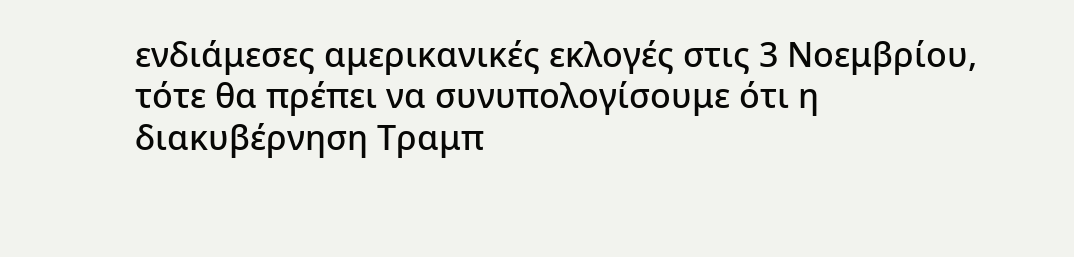ενδιάμεσες αμερικανικές εκλογές στις 3 Νοεμβρίου, τότε θα πρέπει να συνυπολογίσουμε ότι η διακυβέρνηση Τραμπ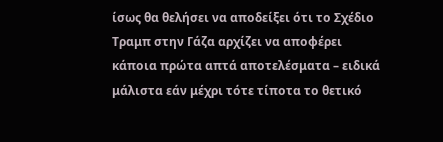ίσως θα θελήσει να αποδείξει ότι το Σχέδιο Τραμπ στην Γάζα αρχίζει να αποφέρει κάποια πρώτα απτά αποτελέσματα – ειδικά μάλιστα εάν μέχρι τότε τίποτα το θετικό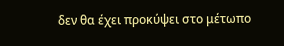δεν θα έχει προκύψει στο μέτωπο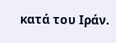κατά του Ιράν.